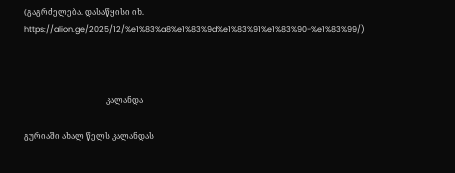(გაგრძელება. დასაწყისი იხ.  https://alion.ge/2025/12/%e1%83%a8%e1%83%9d%e1%83%91%e1%83%90-%e1%83%99/)



                                         კალანდა

გურიაში ახალ წელს კალანდას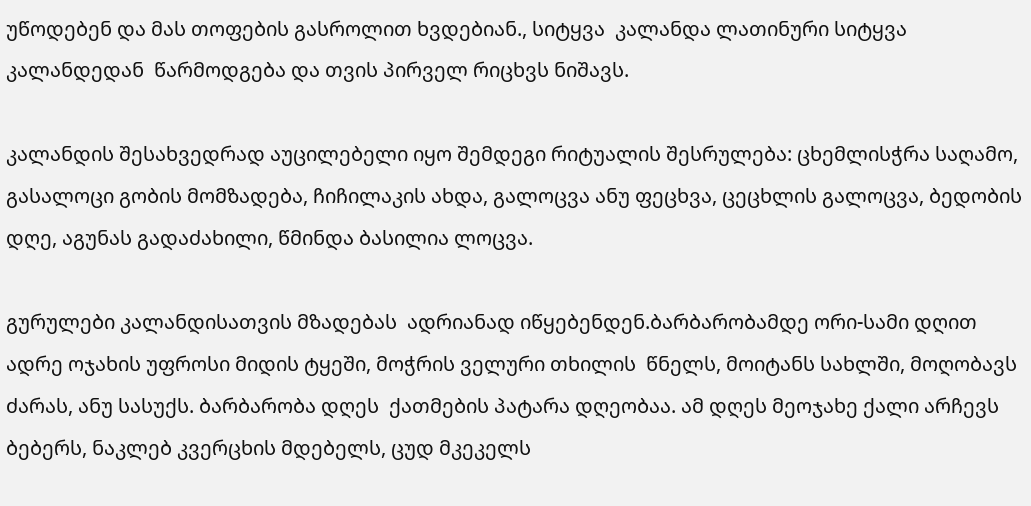უწოდებენ და მას თოფების გასროლით ხვდებიან., სიტყვა  კალანდა ლათინური სიტყვა კალანდედან  წარმოდგება და თვის პირველ რიცხვს ნიშავს.

კალანდის შესახვედრად აუცილებელი იყო შემდეგი რიტუალის შესრულება: ცხემლისჭრა საღამო,  გასალოცი გობის მომზადება, ჩიჩილაკის ახდა, გალოცვა ანუ ფეცხვა, ცეცხლის გალოცვა, ბედობის დღე, აგუნას გადაძახილი, წმინდა ბასილია ლოცვა.

გურულები კალანდისათვის მზადებას  ადრიანად იწყებენდენ.ბარბარობამდე ორი-სამი დღით ადრე ოჯახის უფროსი მიდის ტყეში, მოჭრის ველური თხილის  წნელს, მოიტანს სახლში, მოღობავს ძარას, ანუ სასუქს. ბარბარობა დღეს  ქათმების პატარა დღეობაა. ამ დღეს მეოჯახე ქალი არჩევს ბებერს, ნაკლებ კვერცხის მდებელს, ცუდ მკეკელს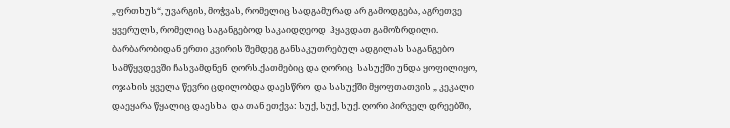„ფრთხუს“, უვარგის, მოჭვას, რომელიც სადგამურად არ გამოდგება, აგრეთვე ყვერულს, რომელიც საგანგებოდ საკაიდღეოდ  ჰყავდათ გამოზრდილი.  ბარბარობიდან ერთი კვირის შემდეგ განსაკუთრებულ ადგილას საგანგებო სამწყვდევში ჩასვამდნენ  ღორს.ქათმებიც და ღორიც  სასუქში უნდა ყოფილიყო, ოჯახის ყველა წევრი ცდილობდა დაესწრო  და სასუქში მყოფთათვის „ კეკალი დაეყარა წყალიც დაესხა  და თან ეთქვა: სუქ, სუქ, სუქ. ღორი პირველ დრეებში,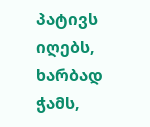პატივს იღებს, ხარბად ჭამს,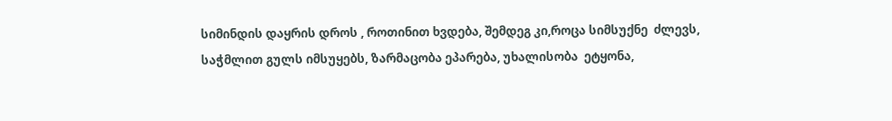სიმინდის დაყრის დროს , როთინით ხვდება, შემდეგ კი,როცა სიმსუქნე  ძლევს, საჭმლით გულს იმსუყებს, ზარმაცობა ეპარება, უხალისობა  ეტყონა,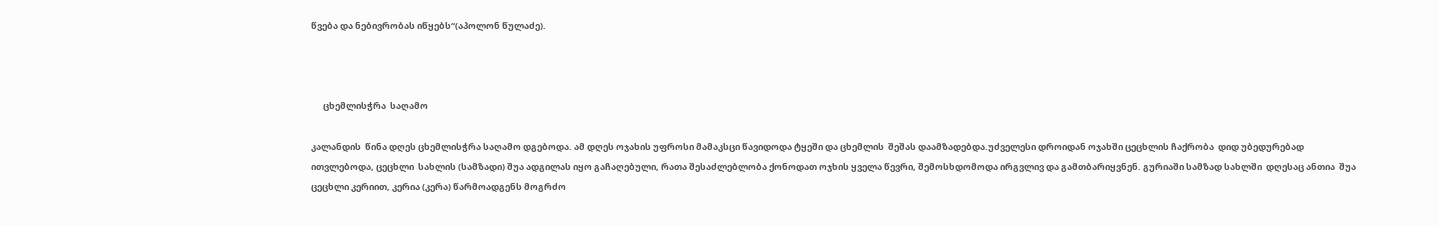წვება და ნებივრობას იწყებს“(აპოლონ წულაძე).



      ცხემლისჭრა  საღამო

კალანდის  წინა დღეს ცხემლისჭრა საღამო დგებოდა. ამ დღეს ოჯახის უფროსი მამაკსცი წავიდოდა ტყეში და ცხემლის  შეშას დაამზადებდა.უძველესი დროიდან ოჯახში ცეცხლის ჩაქრობა  დიდ უბედურებად ითვლებოდა, ცეცხლი  სახლის (სამზადი) შუა ადგილას იყო გაჩაღებული, რათა შესაძლებლობა ქონოდათ ოჯხის ყველა წევრი, შემოსხდომოდა ირგვლივ და გამთბარიყვნენ. გურიაში სამზად სახლში  დღესაც ანთია  შუა ცეცხლი კერიით, კერია (კერა) წარმოადგენს მოგრძო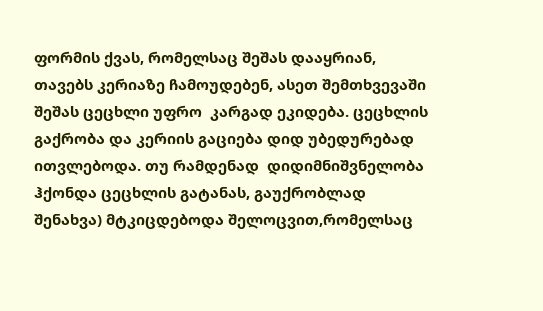ფორმის ქვას, რომელსაც შეშას დააყრიან, თავებს კერიაზე ჩამოუდებენ, ასეთ შემთხვევაში შეშას ცეცხლი უფრო  კარგად ეკიდება. ცეცხლის გაქრობა და კერიის გაციება დიდ უბედურებად ითვლებოდა. თუ რამდენად  დიდიმნიშვნელობა ჰქონდა ცეცხლის გატანას, გაუქრობლად შენახვა) მტკიცდებოდა შელოცვით,რომელსაც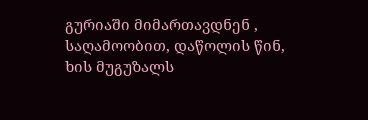გურიაში მიმართავდნენ , საღამოობით, დაწოლის წინ, ხის მუგუზალს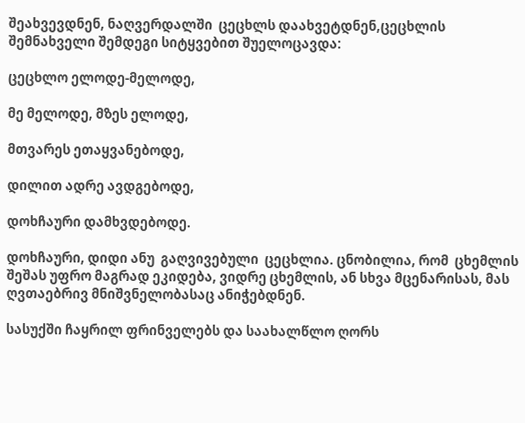შეახვევდნენ, ნაღვერდალში  ცეცხლს დაახვეტდნენ,ცეცხლის შემნახველი შემდეგი სიტყვებით შუელოცავდა:

ცეცხლო ელოდე-მელოდე,

მე მელოდე, მზეს ელოდე,

მთვარეს ეთაყვანებოდე,

დილით ადრე ავდგებოდე,

დოხჩაური დამხვდებოდე.

დოხჩაური, დიდი ანუ  გაღვივებული  ცეცხლია. ცნობილია, რომ  ცხემლის შეშას უფრო მაგრად ეკიდება, ვიდრე ცხემლის, ან სხვა მცენარისას, მას  ღვთაებრივ მნიშვნელობასაც ანიჭებდნენ.

სასუქში ჩაყრილ ფრინველებს და საახალწლო ღორს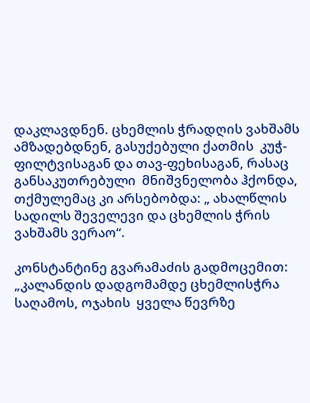დაკლავდნენ. ცხემლის ჭრადღის ვახშამს ამზადებდნენ, გასუქებული ქათმის  კუჭ-ფილტვისაგან და თავ-ფეხისაგან, რასაც განსაკუთრებული  მნიშვნელობა ჰქონდა, თქმულემაც კი არსებობდა: „ ახალწლის სადილს შეველევი და ცხემლის ჭრის ვახშამს ვერაო“.

კონსტანტინე გვარამაძის გადმოცემით: „კალანდის დადგომამდე ცხემლისჭრა საღამოს, ოჯახის  ყველა წევრზე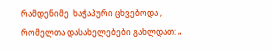რამდენიმე  ხაჭაპური ცხვებოდა , რომელთა დასახელებები გახლდათ: „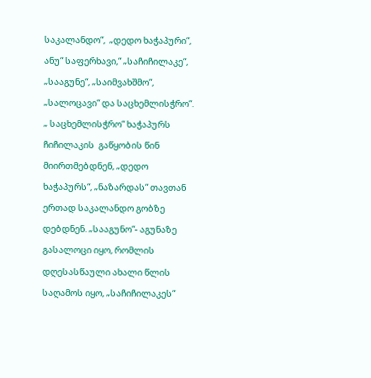საკალანდო“,  „დედო ხაჭაპური“,  ანუ“ საფერხავი,“ „საჩიჩილაკე“,  „სააგუნე“, „საიმვახშმო“, „სალოცავი“ და საცხემლისჭრო“. „ საცხემლისჭრო“ ხაჭაპურს ჩიჩილაკის  გაწყობის წინ მიირთმებდნენ, „დედო  ხაჭაპურს“, „ნაზარდას“ თავთან ერთად საკალანდო გობზე  დებდნენ. „სააგუნო“- აგუნაზე გასალოცი იყო, რომლის დღესასწაული ახალი წლის   საღამოს იყო, „საჩიჩილაკეს“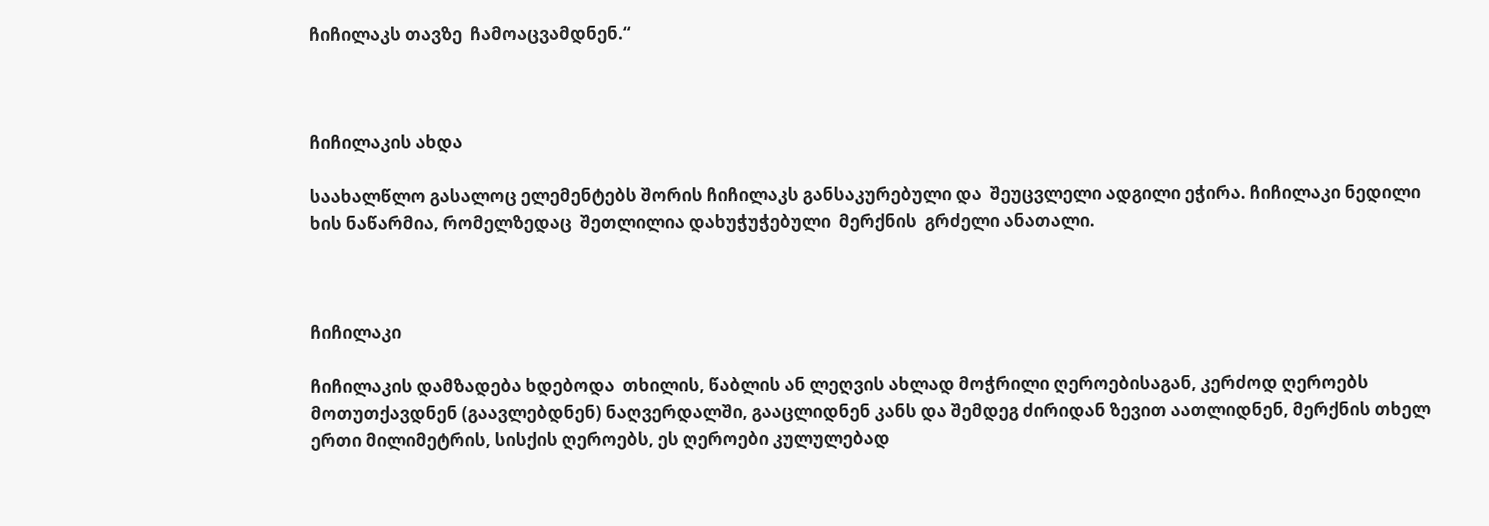ჩიჩილაკს თავზე  ჩამოაცვამდნენ.“



ჩიჩილაკის ახდა

საახალწლო გასალოც ელემენტებს შორის ჩიჩილაკს განსაკურებული და  შეუცვლელი ადგილი ეჭირა. ჩიჩილაკი ნედილი ხის ნაწარმია, რომელზედაც  შეთლილია დახუჭუჭებული  მერქნის  გრძელი ანათალი.



ჩიჩილაკი

ჩიჩილაკის დამზადება ხდებოდა  თხილის, წაბლის ან ლეღვის ახლად მოჭრილი ღეროებისაგან, კერძოდ ღეროებს მოთუთქავდნენ (გაავლებდნენ) ნაღვერდალში, გააცლიდნენ კანს და შემდეგ ძირიდან ზევით აათლიდნენ, მერქნის თხელ ერთი მილიმეტრის, სისქის ღეროებს, ეს ღეროები კულულებად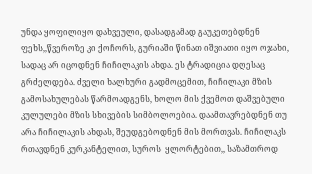უნდა ყოფილიყო დახვეული, დასადგამად გაუკეთებდნენ ფეხს,,წვეროზე კი ქოჩორს, გურიაში წინათ იშვიათი იყო ოჯახი, სადაც არ იცოდნენ ჩიჩილაკის ახდა. ეს ტრადიცია დღესაც გრძელდება. ძველი ხალხური გადმოცემით, ჩიჩილაკი მზის გამოსახულებას წარმოადგენს, ხოლო მის ქვემოთ დაშვებული კულულები მზის სხივების სიმბოლოებია. დაამთავრებდნენ თუ არა ჩიჩილაკის ახდას, შეუდგებოდნენ მის მორთვას. ჩიჩილაკს რთავდნენ კურკანტელით, სუროს  ყლორტებით,, საზამთროდ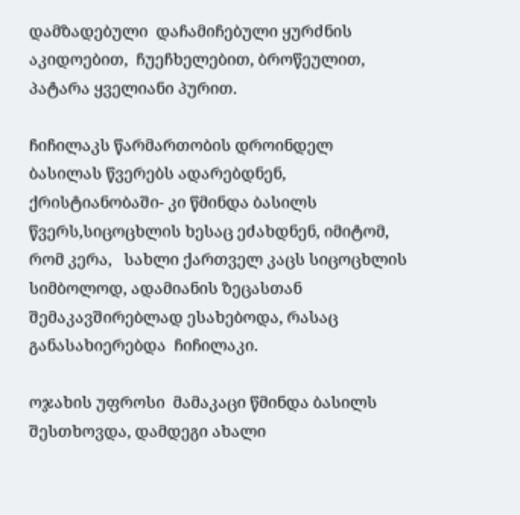დამზადებული  დაჩამიჩებული ყურძნის აკიდოებით,  ჩუეჩხელებით, ბროწეულით, პატარა ყველიანი პურით.

ჩიჩილაკს წარმართობის დროინდელ ბასილას წვერებს ადარებდნენ, ქრისტიანობაში- კი წმინდა ბასილს წვერს,სიცოცხლის ხესაც ეძახდნენ, იმიტომ, რომ კერა,   სახლი ქართველ კაცს სიცოცხლის  სიმბოლოდ, ადამიანის ზეცასთან  შემაკავშირებლად ესახებოდა, რასაც განასახიერებდა  ჩიჩილაკი.

ოჯახის უფროსი  მამაკაცი წმინდა ბასილს  შესთხოვდა, დამდეგი ახალი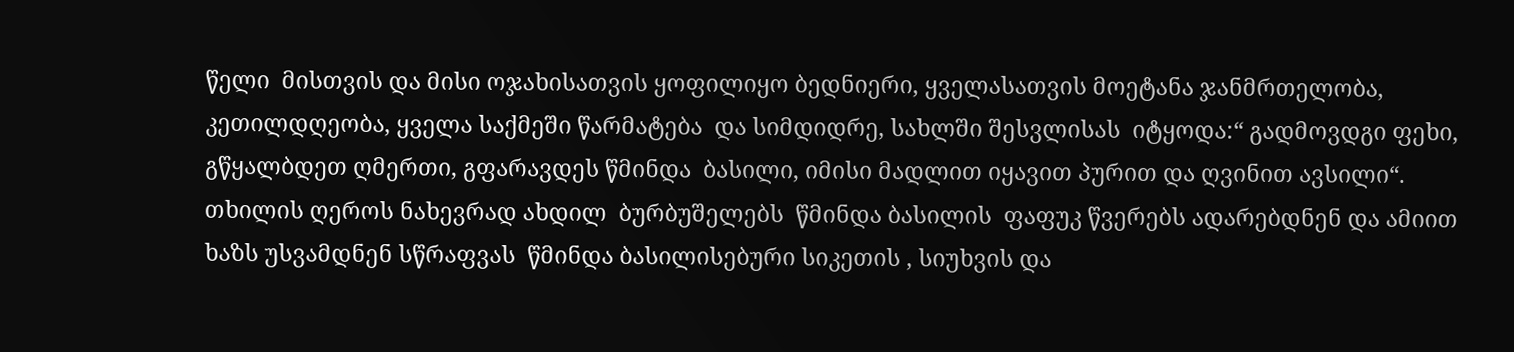წელი  მისთვის და მისი ოჯახისათვის ყოფილიყო ბედნიერი, ყველასათვის მოეტანა ჯანმრთელობა, კეთილდღეობა, ყველა საქმეში წარმატება  და სიმდიდრე, სახლში შესვლისას  იტყოდა:“ გადმოვდგი ფეხი, გწყალბდეთ ღმერთი, გფარავდეს წმინდა  ბასილი, იმისი მადლით იყავით პურით და ღვინით ავსილი“. თხილის ღეროს ნახევრად ახდილ  ბურბუშელებს  წმინდა ბასილის  ფაფუკ წვერებს ადარებდნენ და ამიით ხაზს უსვამდნენ სწრაფვას  წმინდა ბასილისებური სიკეთის , სიუხვის და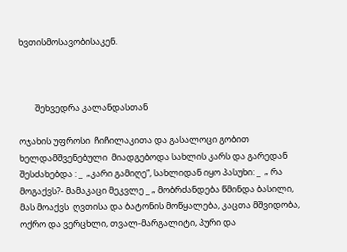ხვთისმოსავობისაკენ.



        შეხვედრა კალანდასთან

ოჯახის უფროსი  ჩიჩილაკითა და გასალოცი გობით ხელდამშვენებული  მიადგებოდა სახლის კარს და გარედან შესძახებდა : _  „კარი გამიღე“, სახლიდან იყო პასუხი: _  „ რა მოგაქვს?- მამაკაცი მეკვლე _ „ მობრძანდება წმინდა ბასილი, მას მოაქვს  ღვთისა და ბატონის მოწყალება, კაცთა მშვიდობა, ოქრო და ვერცხლი, თვალ-მარგალიტი, პური და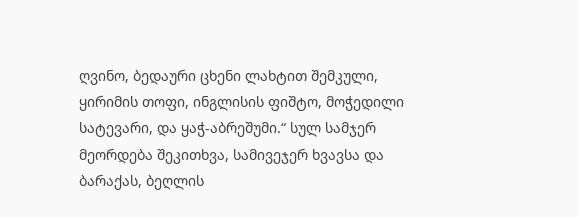ღვინო, ბედაური ცხენი ლახტით შემკული, ყირიმის თოფი, ინგლისის ფიშტო, მოჭედილი სატევარი, და ყაჭ-აბრეშუმი.“ სულ სამჯერ მეორდება შეკითხვა, სამივეჯერ ხვავსა და ბარაქას, ბეღლის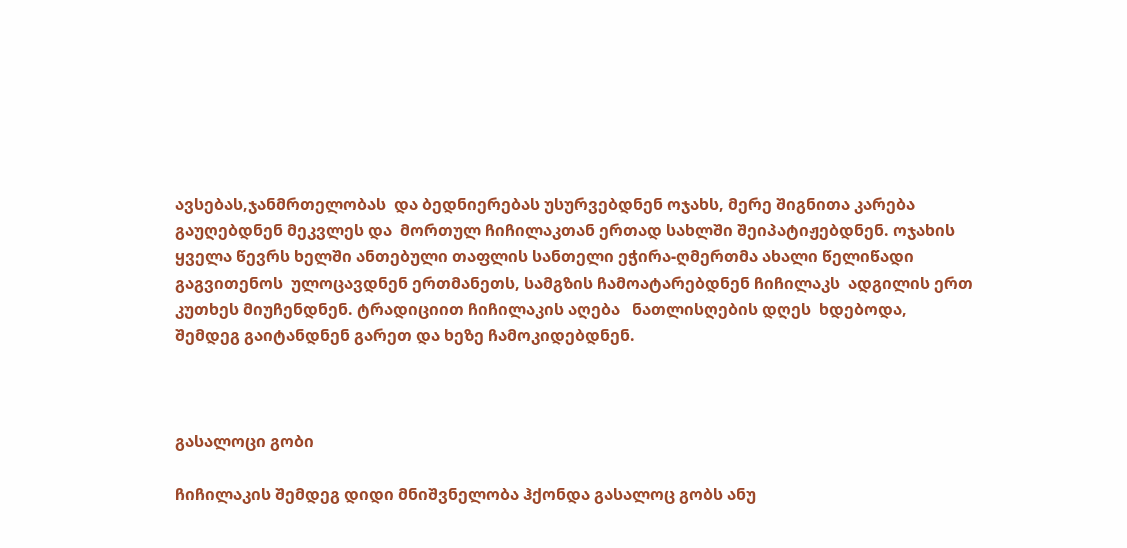ავსებას,ჯანმრთელობას  და ბედნიერებას უსურვებდნენ ოჯახს, მერე შიგნითა კარება გაუღებდნენ მეკვლეს და  მორთულ ჩიჩილაკთან ერთად სახლში შეიპატიჟებდნენ. ოჯახის ყველა წევრს ხელში ანთებული თაფლის სანთელი ეჭირა-ღმერთმა ახალი წელიწადი გაგვითენოს  ულოცავდნენ ერთმანეთს, სამგზის ჩამოატარებდნენ ჩიჩილაკს  ადგილის ერთ კუთხეს მიუჩენდნენ. ტრადიციით ჩიჩილაკის აღება   ნათლისღების დღეს  ხდებოდა,  შემდეგ გაიტანდნენ გარეთ და ხეზე ჩამოკიდებდნენ.



გასალოცი გობი

ჩიჩილაკის შემდეგ დიდი მნიშვნელობა ჰქონდა გასალოც გობს ანუ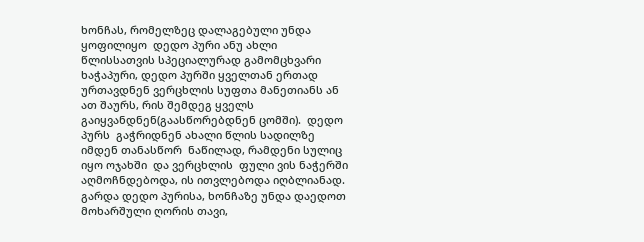ხონჩას, რომელზეც დალაგებული უნდა ყოფილიყო  დედო პური ანუ ახლი წლისსათვის სპეციალურად გამომცხვარი ხაჭაპური, დედო პურში ყველთან ერთად ურთავდნენ ვერცხლის სუფთა მანეთიანს ან ათ შაურს, რის შემდეგ ყველს გაიყვანდნენ(გაასწორებდნენ ცომში).  დედო პურს  გაჭრიდნენ ახალი წლის სადილზე  იმდენ თანასწორ  ნაწილად, რამდენი სულიც იყო ოჯახში  და ვერცხლის  ფული ვის ნაჭერში აღმოჩნდებოდა, ის ითვლებოდა იღბლიანად. გარდა დედო პურისა, ხონჩაზე უნდა დაედოთ მოხარშული ღორის თავი,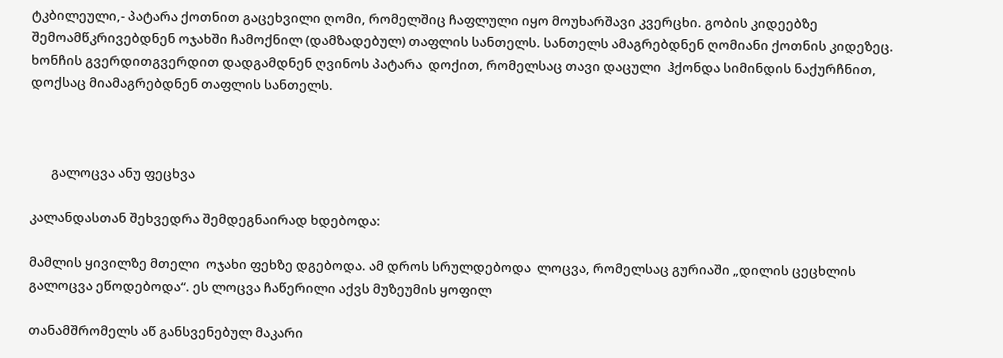ტკბილეული,- პატარა ქოთნით გაცეხვილი ღომი, რომელშიც ჩაფლული იყო მოუხარშავი კვერცხი. გობის კიდეებზე შემოამწკრივებდნენ ოჯახში ჩამოქნილ (დამზადებულ) თაფლის სანთელს. სანთელს ამაგრებდნენ ღომიანი ქოთნის კიდეზეც. ხონჩის გვერდითგვერდით დადგამდნენ ღვინოს პატარა  დოქით, რომელსაც თავი დაცული  ჰქონდა სიმინდის ნაქურჩნით, დოქსაც მიამაგრებდნენ თაფლის სანთელს.



       გალოცვა ანუ ფეცხვა

კალანდასთან შეხვედრა შემდეგნაირად ხდებოდა:

მამლის ყივილზე მთელი  ოჯახი ფეხზე დგებოდა. ამ დროს სრულდებოდა  ლოცვა, რომელსაც გურიაში „დილის ცეცხლის გალოცვა ეწოდებოდა“. ეს ლოცვა ჩაწერილი აქვს მუზეუმის ყოფილ

თანამშრომელს აწ განსვენებულ მაკარი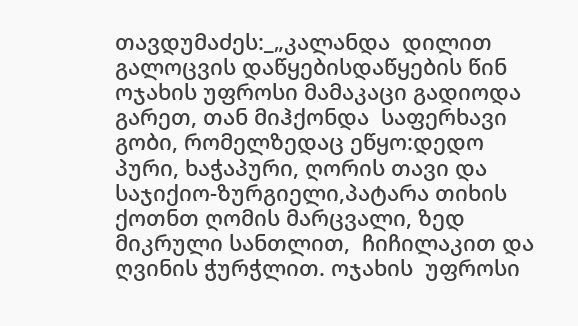თავდუმაძეს:_„კალანდა  დილით გალოცვის დაწყებისდაწყების წინ ოჯახის უფროსი მამაკაცი გადიოდა გარეთ, თან მიჰქონდა  საფერხავი გობი, რომელზედაც ეწყო:დედო პური, ხაჭაპური, ღორის თავი და საჯიქიო-ზურგიელი,პატარა თიხის ქოთნთ ღომის მარცვალი, ზედ მიკრული სანთლით,  ჩიჩილაკით და ღვინის ჭურჭლით. ოჯახის  უფროსი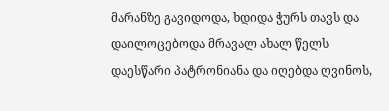მარანზე გავიდოდა, ხდიდა ჭურს თავს და დაილოცებოდა მრავალ ახალ წელს დაესწარი პატრონიანა და იღებდა ღვინოს,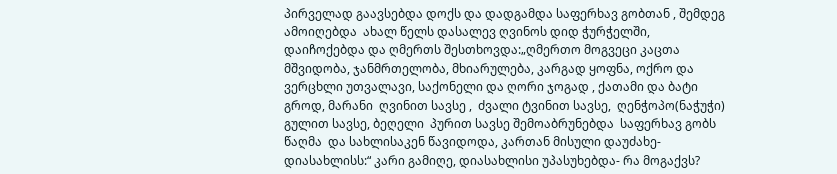პირველად გაავსებდა დოქს და დადგამდა საფერხავ გობთან , შემდეგ ამოიღებდა  ახალ წელს დასალევ ღვინოს დიდ ჭურჭელში, დაიჩოქებდა და ღმერთს შესთხოვდა:„ღმერთო მოგვეცი კაცთა მშვიდობა, ჯანმრთელობა, მხიარულება, კარგად ყოფნა, ოქრო და ვერცხლი უთვალავი, საქონელი და ღორი ჯოგად , ქათამი და ბატი გროდ, მარანი  ღვინით სავსე ,  ძვალი ტვინით სავსე,  ღენჭოპო(ნაჭუჭი) გულით სავსე, ბეღელი  პურით სავსე შემოაბრუნებდა  საფერხავ გობს წაღმა  და სახლისაკენ წავიდოდა, კართან მისული დაუძახე-დიასახლისს:“ კარი გამიღე, დიასახლისი უპასუხებდა- რა მოგაქვს?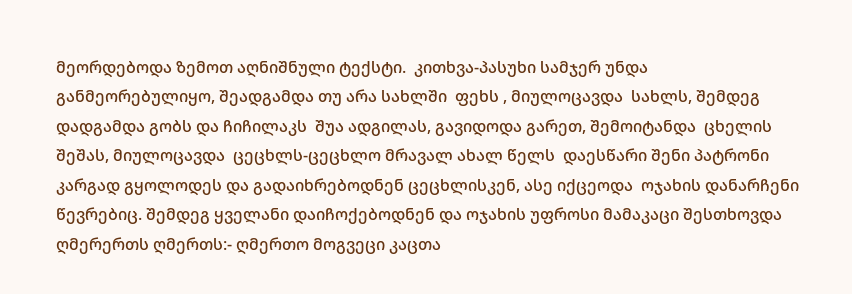მეორდებოდა ზემოთ აღნიშნული ტექსტი.  კითხვა-პასუხი სამჯერ უნდა  განმეორებულიყო, შეადგამდა თუ არა სახლში  ფეხს , მიულოცავდა  სახლს, შემდეგ  დადგამდა გობს და ჩიჩილაკს  შუა ადგილას, გავიდოდა გარეთ, შემოიტანდა  ცხელის შეშას, მიულოცავდა  ცეცხლს-ცეცხლო მრავალ ახალ წელს  დაესწარი შენი პატრონი კარგად გყოლოდეს და გადაიხრებოდნენ ცეცხლისკენ, ასე იქცეოდა  ოჯახის დანარჩენი წევრებიც. შემდეგ ყველანი დაიჩოქებოდნენ და ოჯახის უფროსი მამაკაცი შესთხოვდა ღმერერთს ღმერთს:- ღმერთო მოგვეცი კაცთა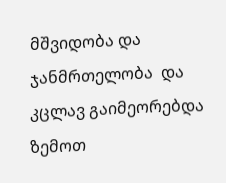მშვიდობა და ჯანმრთელობა  და კცლავ გაიმეორებდა ზემოთ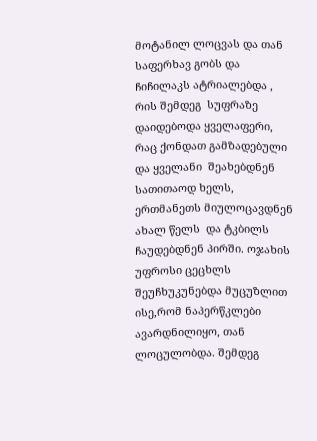მოტანილ ლოცვას და თან საფერხავ გობს და ჩიჩილაკს ატრიალებდა , რის შემდეგ  სუფრაზე დაიდებოდა ყველაფერი, რაც ქონდათ გამზადებული და ყველანი  შეახებდნენ სათითაოდ ხელს, ერთმანეთს მიულოცავდნენ ახალ წელს  და ტკბილს ჩაუდებდნენ პირში. ოჯახის უფროსი ცეცხლს  შეუჩხუკუნებდა მუცუზლით ისე,რომ ნაპერწკლები ავარდნილიყო, თან ლოცულობდა. შემდეგ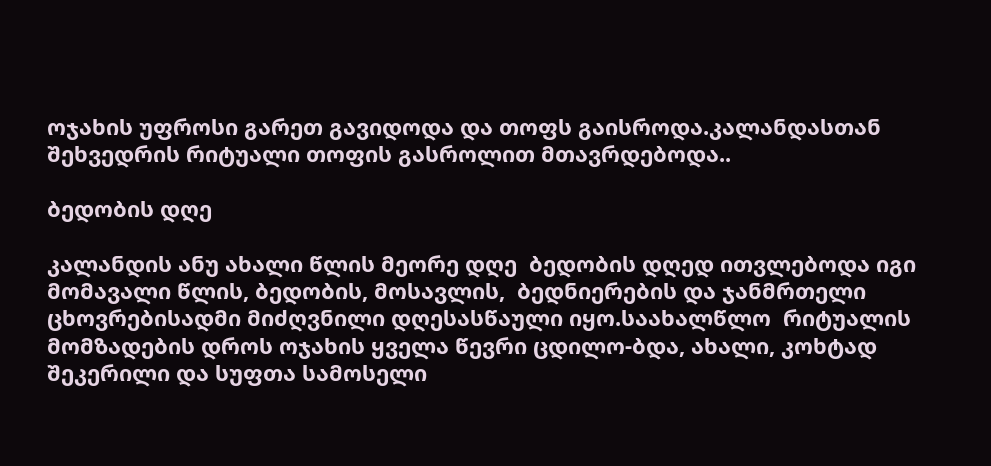ოჯახის უფროსი გარეთ გავიდოდა და თოფს გაისროდა.კალანდასთან შეხვედრის რიტუალი თოფის გასროლით მთავრდებოდა..

ბედობის დღე

კალანდის ანუ ახალი წლის მეორე დღე  ბედობის დღედ ითვლებოდა იგი  მომავალი წლის, ბედობის, მოსავლის,  ბედნიერების და ჯანმრთელი  ცხოვრებისადმი მიძღვნილი დღესასწაული იყო.საახალწლო  რიტუალის მომზადების დროს ოჯახის ყველა წევრი ცდილო-ბდა, ახალი, კოხტად შეკერილი და სუფთა სამოსელი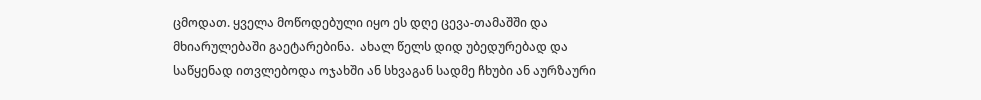ცმოდათ. ყველა მოწოდებული იყო ეს დღე ცევა-თამაშში და  მხიარულებაში გაეტარებინა.  ახალ წელს დიდ უბედურებად და საწყენად ითვლებოდა ოჯახში ან სხვაგან სადმე ჩხუბი ან აურზაური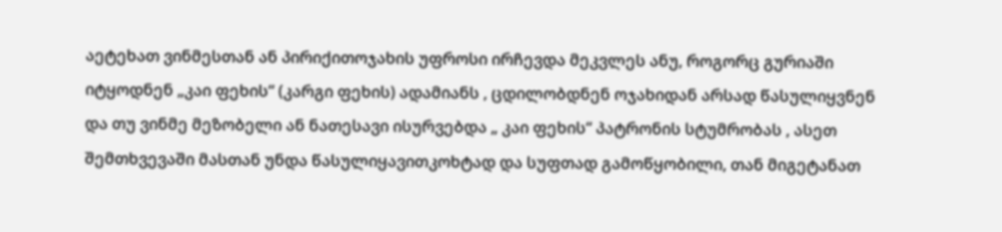აეტეხათ ვინმესთან ან პირიქითოჯახის უფროსი ირჩევდა მეკვლეს ანუ, როგორც გურიაში იტყოდნენ „კაი ფეხის“ (კარგი ფეხის) ადამიანს , ცდილობდნენ ოჯახიდან არსად წასულიყვნენ და თუ ვინმე მეზობელი ან ნათესავი ისურვებდა „ კაი ფეხის“ პატრონის სტუმრობას , ასეთ შემთხვევაში მასთან უნდა წასულიყავითკოხტად და სუფთად გამოწყობილი, თან მიგეტანათ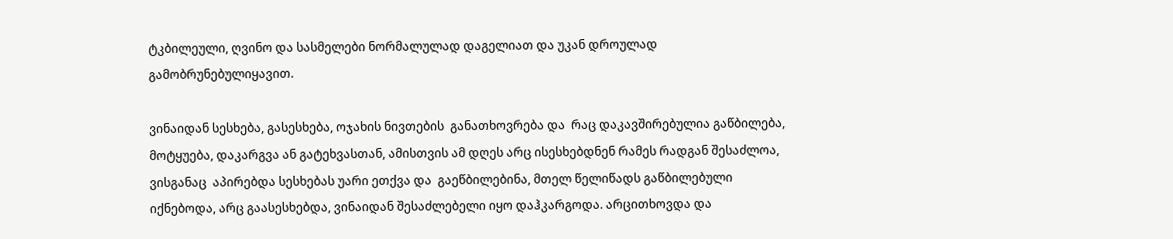ტკბილეული, ღვინო და სასმელები ნორმალულად დაგელიათ და უკან დროულად გამობრუნებულიყავით.

ვინაიდან სესხება, გასესხება, ოჯახის ნივთების  განათხოვრება და  რაც დაკავშირებულია გაწბილება,  მოტყუება, დაკარგვა ან გატეხვასთან, ამისთვის ამ დღეს არც ისესხებდნენ რამეს რადგან შესაძლოა, ვისგანაც  აპირებდა სესხებას უარი ეთქვა და  გაეწბილებინა, მთელ წელიწადს გაწბილებული იქნებოდა, არც გაასესხებდა, ვინაიდან შესაძლებელი იყო დაჰკარგოდა. არცითხოვდა და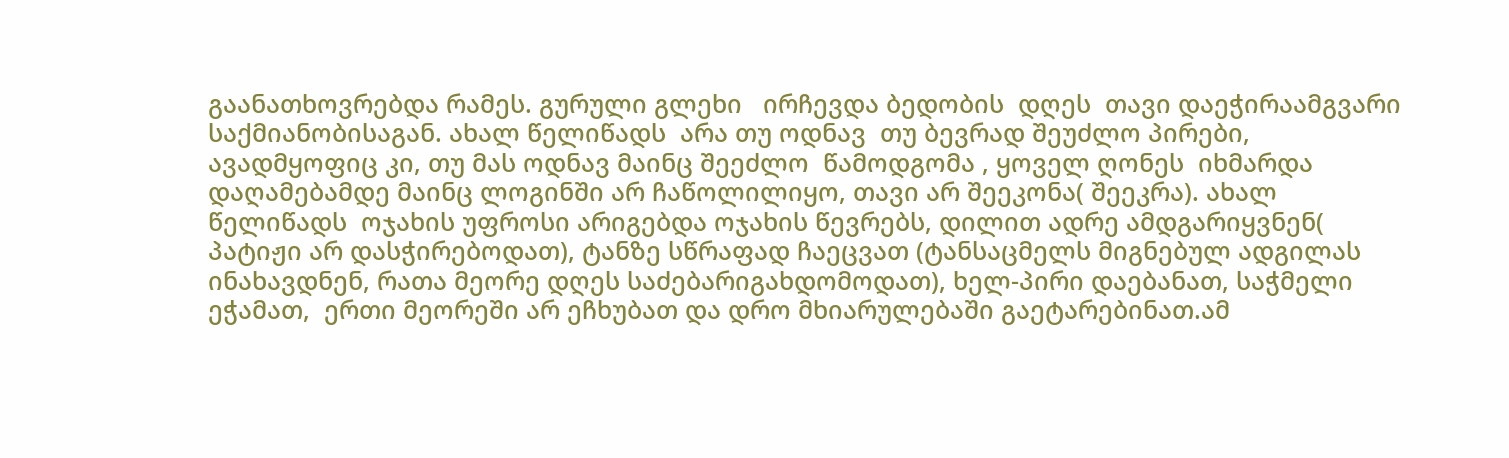გაანათხოვრებდა რამეს. გურული გლეხი   ირჩევდა ბედობის  დღეს  თავი დაეჭირაამგვარი საქმიანობისაგან. ახალ წელიწადს  არა თუ ოდნავ  თუ ბევრად შეუძლო პირები, ავადმყოფიც კი, თუ მას ოდნავ მაინც შეეძლო  წამოდგომა , ყოველ ღონეს  იხმარდა დაღამებამდე მაინც ლოგინში არ ჩაწოლილიყო, თავი არ შეეკონა( შეეკრა). ახალ წელიწადს  ოჯახის უფროსი არიგებდა ოჯახის წევრებს, დილით ადრე ამდგარიყვნენ( პატიჟი არ დასჭირებოდათ), ტანზე სწრაფად ჩაეცვათ (ტანსაცმელს მიგნებულ ადგილას ინახავდნენ, რათა მეორე დღეს საძებარიგახდომოდათ), ხელ-პირი დაებანათ, საჭმელი  ეჭამათ,  ერთი მეორეში არ ეჩხუბათ და დრო მხიარულებაში გაეტარებინათ.ამ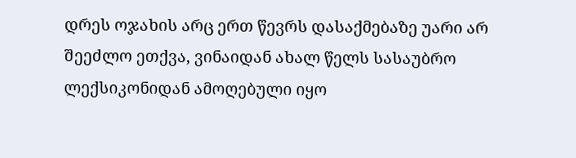დრეს ოჯახის არც ერთ წევრს დასაქმებაზე უარი არ შეეძლო ეთქვა, ვინაიდან ახალ წელს სასაუბრო ლექსიკონიდან ამოღებული იყო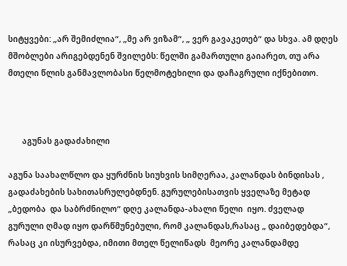სიტყვები: „არ შემიძლია“, „მე არ ვიზამ“, „ ვერ გავაკეთებ“ და სხვა. ამ დღეს  მშობლები არიგებდენენ შვილებს: წელში გამართული გაიარეთ, თუ არა მთელი წლის განმავლობასი წელმოტეხილი და დაჩაგრული იქნებითო.



       აგუნას გადაძახილი

აგუნა საახალწლო და ყურძნის სიუხვის სიმღერაა, კალანდას ბინდისას ,  გადაძახების სახითასრულებდნენ. გურულებისათვის ყველაზე მეტად  „ბედობა  და საბრძნილო“ დღე კალანდა-ახალი წელი  იყო. ძველად  გურული ღმად იყო დარწმუნებული, რომ კალანდას,რასაც „ დაიბედებდა“, რასაც კი ისურვებდა, იმითი მთელ წელიწადს  მეორე კალანდამდე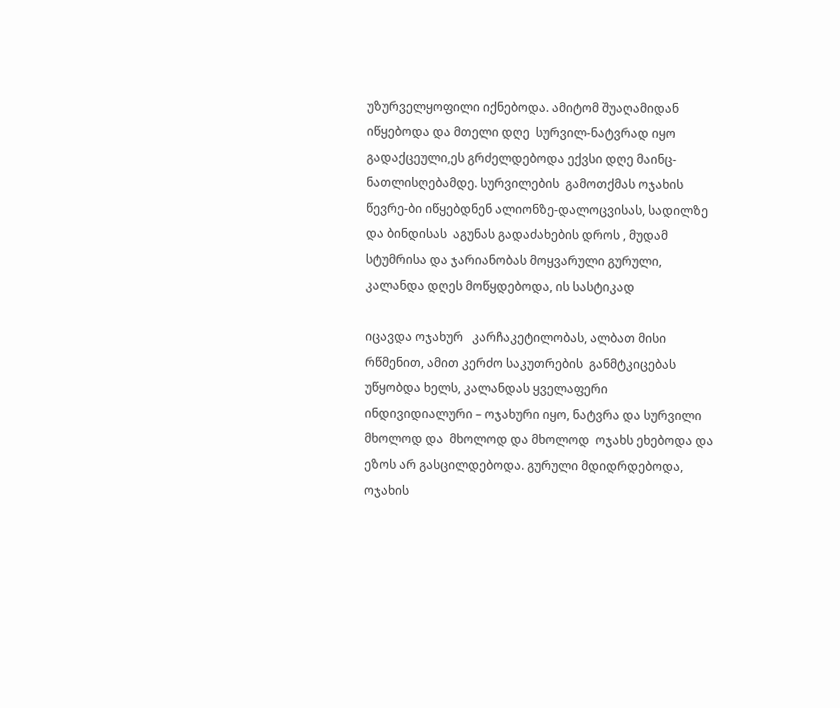უზურველყოფილი იქნებოდა. ამიტომ შუაღამიდან იწყებოდა და მთელი დღე  სურვილ-ნატვრად იყო გადაქცეული,ეს გრძელდებოდა ექვსი დღე მაინც- ნათლისღებამდე. სურვილების  გამოთქმას ოჯახის წევრე-ბი იწყებდნენ ალიონზე-დალოცვისას, სადილზე და ბინდისას  აგუნას გადაძახების დროს , მუდამ   სტუმრისა და ჯარიანობას მოყვარული გურული, კალანდა დღეს მოწყდებოდა, ის სასტიკად

იცავდა ოჯახურ   კარჩაკეტილობას, ალბათ მისი რწმენით, ამით კერძო საკუთრების  განმტკიცებას უწყობდა ხელს, კალანდას ყველაფერი ინდივიდიალური – ოჯახური იყო, ნატვრა და სურვილი  მხოლოდ და  მხოლოდ და მხოლოდ  ოჯახს ეხებოდა და  ეზოს არ გასცილდებოდა. გურული მდიდრდებოდა, ოჯახის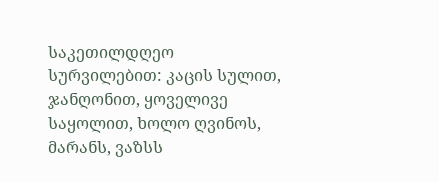საკეთილდღეო სურვილებით: კაცის სულით, ჯანღონით, ყოველივე საყოლით, ხოლო ღვინოს, მარანს, ვაზსს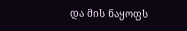და მის ნაყოფს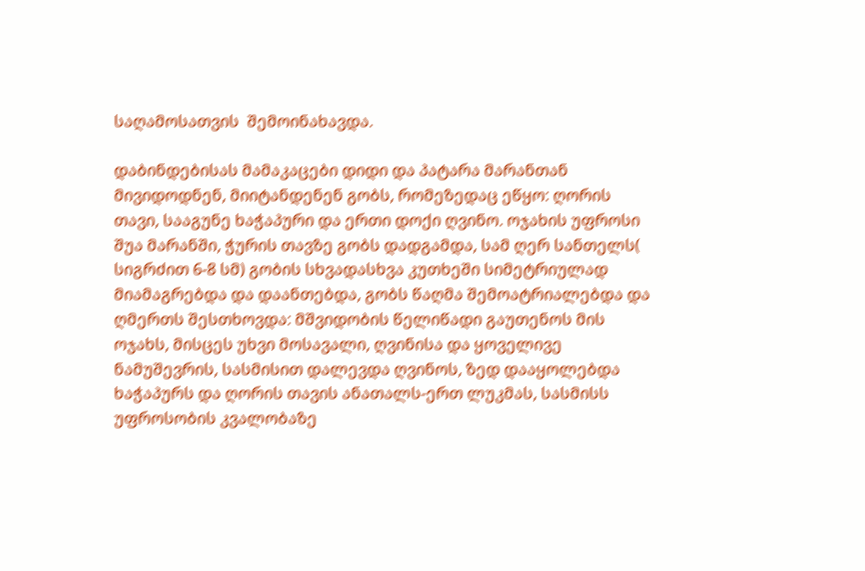საღამოსათვის  შემოინახავდა.

დაბინდებისას მამაკაცები დიდი და პატარა მარანთან მივიდოდნენ, მიიტანდენენ გობს, რომეზედაც ეწყო: ღორის თავი, სააგუნე ხაჭაპური და ერთი დოქი ღვინო. ოჯახის უფროსი შუა მარანში, ჭურის თავზე გობს დადგამდა, სამ ღერ სანთელს( სიგრძით 6-8 სმ) გობის სხვადასხვა კუთხეში სიმეტრიულად   მიამაგრებდა და დაანთებდა, გობს წაღმა შემოატრიალებდა და ღმერთს შესთხოვდა: მშვიდობის წელიწადი გაუთენოს მის ოჯახს, მისცეს უხვი მოსავალი, ღვინისა და ყოველივე ნამუშევრის, სასმისით დალევდა ღვინოს, ზედ დააყოლებდა ხაჭაპურს და ღორის თავის ანათალს-ერთ ლუკმას, სასმისს უფროსობის კვალობაზე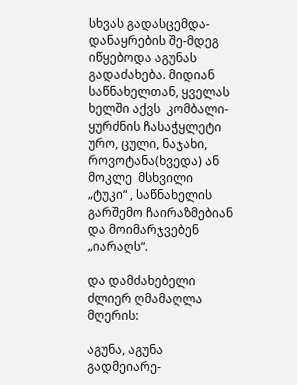სხვას გადასცემდა- დანაყრების შე-მდეგ იწყებოდა აგუნას გადაძახება. მიდიან  საწნახელთან, ყველას ხელში აქვს  კომბალი-ყურძნის ჩასაჭყლეტი ურო, ცული, ნაჯახი, როვოტანა(ხვედა) ან მოკლე  მსხვილი „ტუკი“ , საწნახელის გარშემო ჩაირაზმებიან და მოიმარჯვებენ  „იარაღს“.

და დამძახებელი ძლიერ ღმამაღლა  მღერის:

აგუნა, აგუნა გადმეიარე-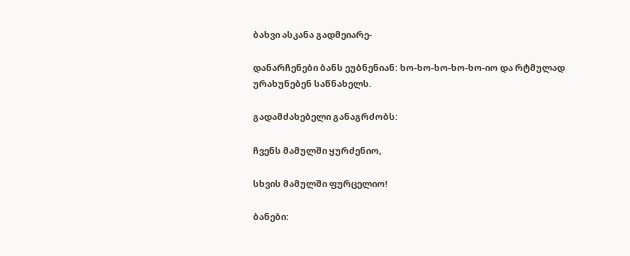ბახვი ასკანა გადმეიარე-

დანარჩენები ბანს ეუბნენიან: ხო-ხო-ხო-ხო-ხო-იო და რტმულად  ურახუნებენ საწნახელს.

გადამძახებელი განაგრძობს:

ჩვენს მამულში ყურძენიო,

სხვის მამულში ფურცელიო!

ბანები: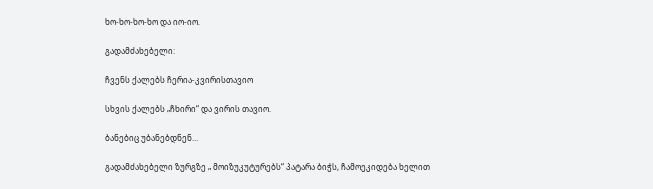ხო-ხო-ხო-ხო და იო-იო.

გადამძახებელი:

ჩვენს ქალებს ჩერია-კვირისთავიო

სხვის ქალებს „ჩხირი“ და ვირის თავიო.

ბანებიც უბანებდნენ…

გადამძახებელი ზურგზე „ მოიზუკუტურებს“ პატარა ბიჭს, ჩამოეკიდება ხელით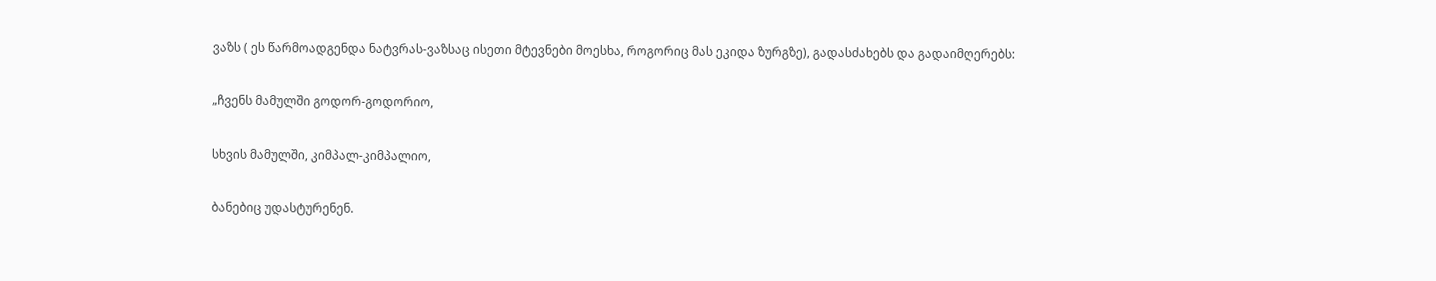ვაზს ( ეს წარმოადგენდა ნატვრას-ვაზსაც ისეთი მტევნები მოესხა, როგორიც მას ეკიდა ზურგზე), გადასძახებს და გადაიმღერებს:

„ჩვენს მამულში გოდორ-გოდორიო,

სხვის მამულში, კიმპალ-კიმპალიო,

ბანებიც უდასტურენენ.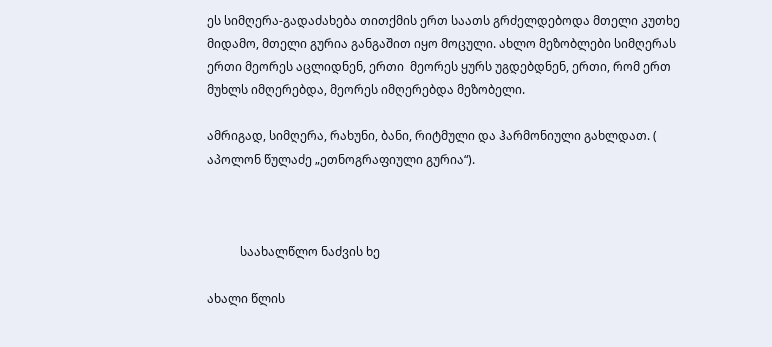ეს სიმღერა-გადაძახება თითქმის ერთ საათს გრძელდებოდა მთელი კუთხე მიდამო, მთელი გურია განგაშით იყო მოცული. ახლო მეზობლები სიმღერას ერთი მეორეს აცლიდნენ, ერთი  მეორეს ყურს უგდებდნენ, ერთი, რომ ერთ მუხლს იმღერებდა, მეორეს იმღერებდა მეზობელი.

ამრიგად, სიმღერა, რახუნი, ბანი, რიტმული და ჰარმონიული გახლდათ. ( აპოლონ წულაძე „ეთნოგრაფიული გურია“).



           საახალწლო ნაძვის ხე

ახალი წლის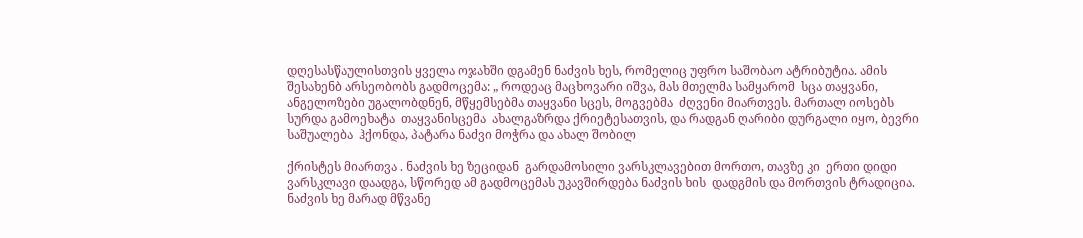დღესასწაულისთვის ყველა ოჯახში დგამენ ნაძვის ხეს, რომელიც უფრო საშობაო ატრიბუტია. ამის შესახენბ არსეობობს გადმოცემა: „ როდეაც მაცხოვარი იშვა, მას მთელმა სამყარომ  სცა თაყვანი, ანგელოზები უგალობდნენ, მწყემსებმა თაყვანი სცეს, მოგვებმა  ძღვენი მიართვეს. მართალ იოსებს სურდა გამოეხატა  თაყვანისცემა  ახალგაზრდა ქრიეტესათვის, და რადგან ღარიბი დურგალი იყო, ბევრი საშუალება  ჰქონდა, პატარა ნაძვი მოჭრა და ახალ შობილ

ქრისტეს მიართვა . ნაძვის ხე ზეციდან  გარდამოსილი ვარსკლავებით მორთო, თავზე კი  ერთი დიდი ვარსკლავი დაადგა, სწორედ ამ გადმოცემას უკავშირდება ნაძვის ხის  დადგმის და მორთვის ტრადიცია. ნაძვის ხე მარად მწვანე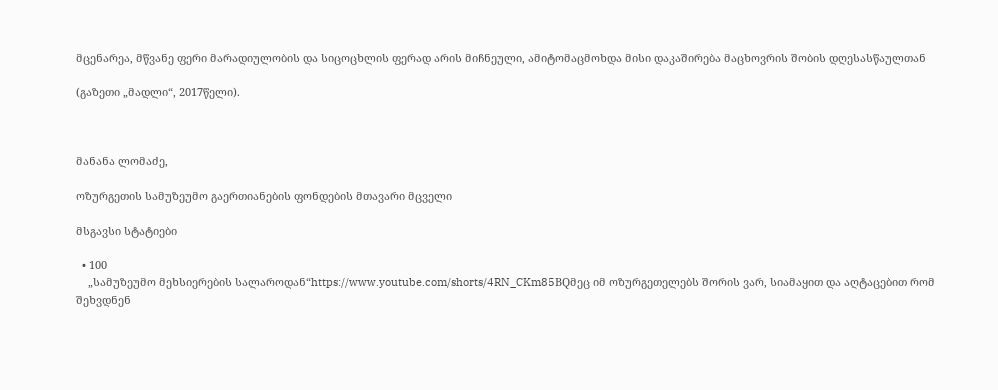მცენარეა, მწვანე ფერი მარადიულობის და სიცოცხლის ფერად არის მიჩნეული, ამიტომაცმოხდა მისი დაკაშირება მაცხოვრის შობის დღესასწაულთან

(გაზეთი „მადლი“, 2017წელი).



მანანა ლომაძე,

ოზურგეთის სამუზეუმო გაერთიანების ფონდების მთავარი მცველი

მსგავსი სტატიები

  • 100
    „სამუზეუმო მეხსიერების სალაროდან“https://www.youtube.com/shorts/4RN_CKm85BQმეც იმ ოზურგეთელებს შორის ვარ, სიამაყით და აღტაცებით რომ შეხვდნენ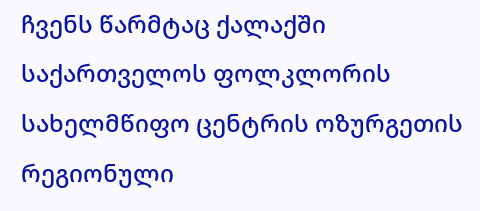ჩვენს წარმტაც ქალაქში საქართველოს ფოლკლორის სახელმწიფო ცენტრის ოზურგეთის რეგიონული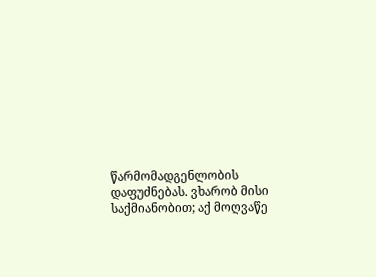წარმომადგენლობის დაფუძნებას. ვხარობ მისი საქმიანობით; აქ მოღვაწე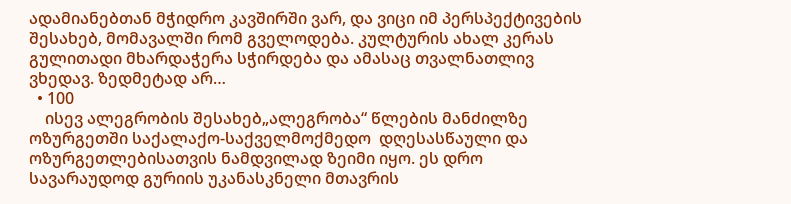ადამიანებთან მჭიდრო კავშირში ვარ, და ვიცი იმ პერსპექტივების შესახებ, მომავალში რომ გველოდება. კულტურის ახალ კერას გულითადი მხარდაჭერა სჭირდება და ამასაც თვალნათლივ ვხედავ. ზედმეტად არ…
  • 100
    ისევ ალეგრობის შესახებ„ალეგრობა“ წლების მანძილზე ოზურგეთში საქალაქო-საქველმოქმედო  დღესასწაული და ოზურგეთლებისათვის ნამდვილად ზეიმი იყო. ეს დრო  სავარაუდოდ გურიის უკანასკნელი მთავრის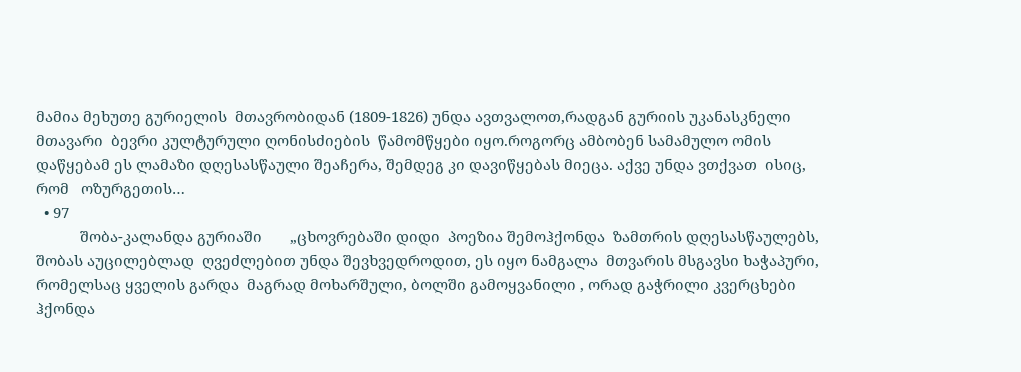მამია მეხუთე გურიელის  მთავრობიდან (1809-1826) უნდა ავთვალოთ,რადგან გურიის უკანასკნელი მთავარი  ბევრი კულტურული ღონისძიების  წამომწყები იყო.როგორც ამბობენ სამამულო ომის დაწყებამ ეს ლამაზი დღესასწაული შეაჩერა, შემდეგ კი დავიწყებას მიეცა. აქვე უნდა ვთქვათ  ისიც, რომ   ოზურგეთის…
  • 97
           შობა-კალანდა გურიაში       „ცხოვრებაში დიდი  პოეზია შემოჰქონდა  ზამთრის დღესასწაულებს, შობას აუცილებლად  ღვეძლებით უნდა შევხვედროდით, ეს იყო ნამგალა  მთვარის მსგავსი ხაჭაპური, რომელსაც ყველის გარდა  მაგრად მოხარშული, ბოლში გამოყვანილი , ორად გაჭრილი კვერცხები  ჰქონდა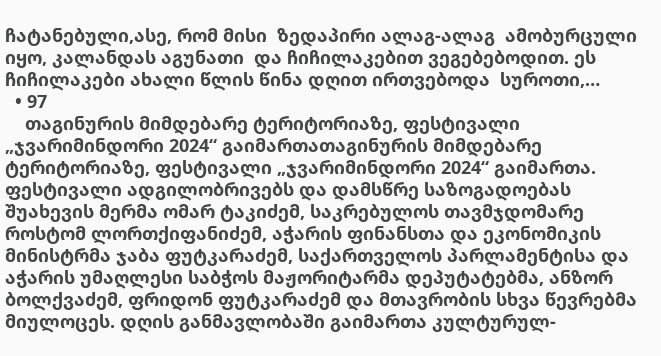ჩატანებული,ასე, რომ მისი  ზედაპირი ალაგ-ალაგ  ამობურცული იყო, კალანდას აგუნათი  და ჩიჩილაკებით ვეგებებოდით. ეს ჩიჩილაკები ახალი წლის წინა დღით ირთვებოდა  სუროთი,…
  • 97
    თაგინურის მიმდებარე ტერიტორიაზე, ფესტივალი „ჯვარიმინდორი 2024“ გაიმართათაგინურის მიმდებარე ტერიტორიაზე, ფესტივალი „ჯვარიმინდორი 2024“ გაიმართა. ფესტივალი ადგილობრივებს და დამსწრე საზოგადოებას შუახევის მერმა ომარ ტაკიძემ, საკრებულოს თავმჯდომარე როსტომ ლორთქიფანიძემ, აჭარის ფინანსთა და ეკონომიკის მინისტრმა ჯაბა ფუტკარაძემ, საქართველოს პარლამენტისა და აჭარის უმაღლესი საბჭოს მაჟორიტარმა დეპუტატებმა, ანზორ ბოლქვაძემ, ფრიდონ ფუტკარაძემ და მთავრობის სხვა წევრებმა მიულოცეს. დღის განმავლობაში გაიმართა კულტურულ-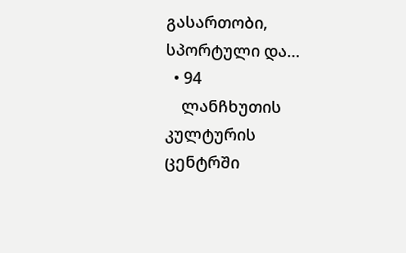გასართობი, სპორტული და…
  • 94
    ლანჩხუთის კულტურის ცენტრში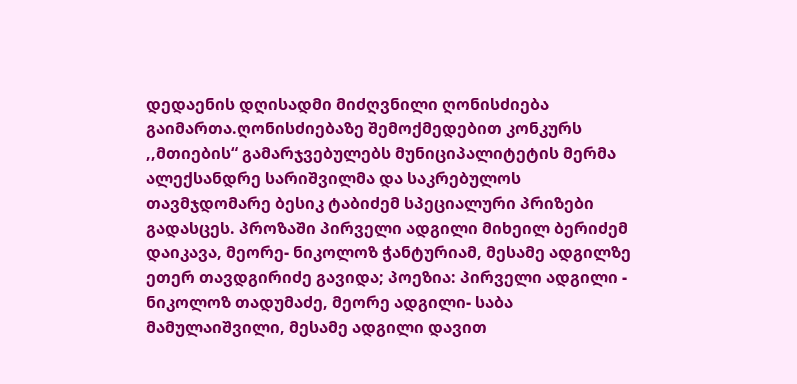დედაენის დღისადმი მიძღვნილი ღონისძიება გაიმართა.ღონისძიებაზე შემოქმედებით კონკურს ,,მთიების“ გამარჯვებულებს მუნიციპალიტეტის მერმა ალექსანდრე სარიშვილმა და საკრებულოს თავმჯდომარე ბესიკ ტაბიძემ სპეციალური პრიზები გადასცეს. პროზაში პირველი ადგილი მიხეილ ბერიძემ დაიკავა, მეორე- ნიკოლოზ ჭანტურიამ, მესამე ადგილზე ეთერ თავდგირიძე გავიდა; პოეზია: პირველი ადგილი - ნიკოლოზ თადუმაძე, მეორე ადგილი- საბა მამულაიშვილი, მესამე ადგილი დავით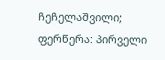ჩეჩელაშვილი; ფერწერა: პირველი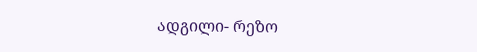ადგილი- რეზო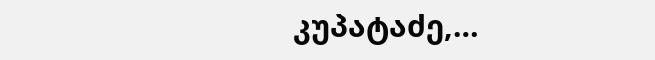კუპატაძე,…